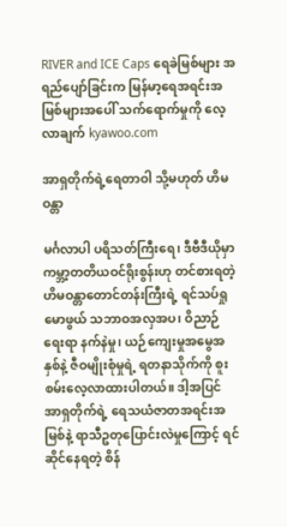RIVER and ICE Caps ရေခဲမြစ်များ အရည်ပျော်ခြင်းက မြန်မာ့ရေအရင်းအမြစ်များအပေါ် သက်ရောက်မှုကို လေ့လာချက် kyawoo.com

အာရှတိုက်ရဲ့ရေတာဝါ သို့မဟုတ် ဟိမဝန္တာ

မင်္ဂလာပါ ပရိသတ်ကြီးရေ၊ ဒီဗီဒီယိုမှာ ကမ္ဘာ့တတိယဝင်ရိုးစွန်းဟု တင်စားရတဲ့ ဟိမဝန္တာတောင်တန်းကြီးရဲ့ ရင်သပ်ရှုမောဖွယ် သဘာဝအလှအပ၊ ဝိညာဉ်ရေးရာ နက်နဲမှု၊ ယဉ်ကျေးမှုအမွေအနှစ်နဲ့ ဇီဝမျိုးစုံမှုရဲ့ ရတနာသိုက်ကို စူးစမ်းလေ့လာထားပါတယ်။ ဒါ့အပြင် အာရှတိုက်ရဲ့ ရေသယံဇာတအရင်းအမြစ်နဲ့ ရာသီဥတုပြောင်းလဲမှုကြောင့် ရင်ဆိုင်နေရတဲ့ စိန်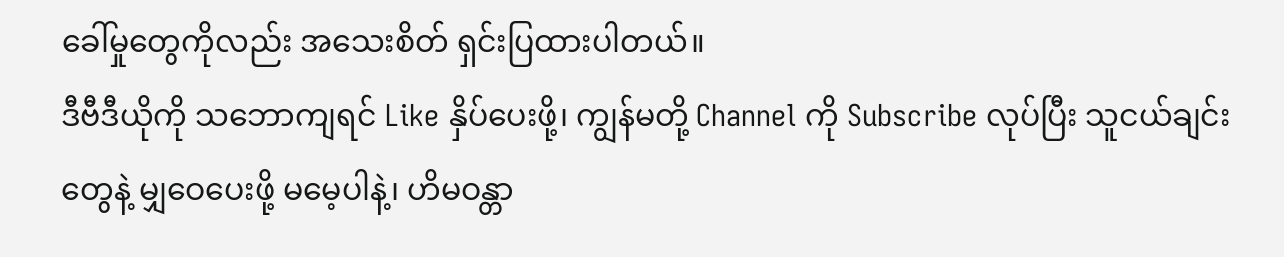ခေါ်မှုတွေကိုလည်း အသေးစိတ် ရှင်းပြထားပါတယ်။
ဒီဗီဒီယိုကို သဘောကျရင် Like နှိပ်ပေးဖို့၊ ကျွန်မတို့ Channel ကို Subscribe လုပ်ပြီး သူငယ်ချင်းတွေနဲ့ မျှဝေပေးဖို့ မမေ့ပါနဲ့၊ ဟိမဝန္တာ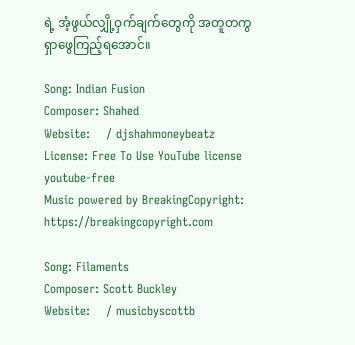ရဲ့ အံ့ဖွယ်လျှို့ဝှက်ချက်တွေကို အတူတကွ ရှာဖွေကြည့်ရအောင်။

Song: Indian Fusion
Composer: Shahed
Website:    / djshahmoneybeatz
License: Free To Use YouTube license youtube-free
Music powered by BreakingCopyright: https://breakingcopyright.com

Song: Filaments
Composer: Scott Buckley
Website:    / musicbyscottb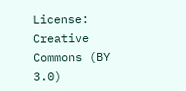License: Creative Commons (BY 3.0)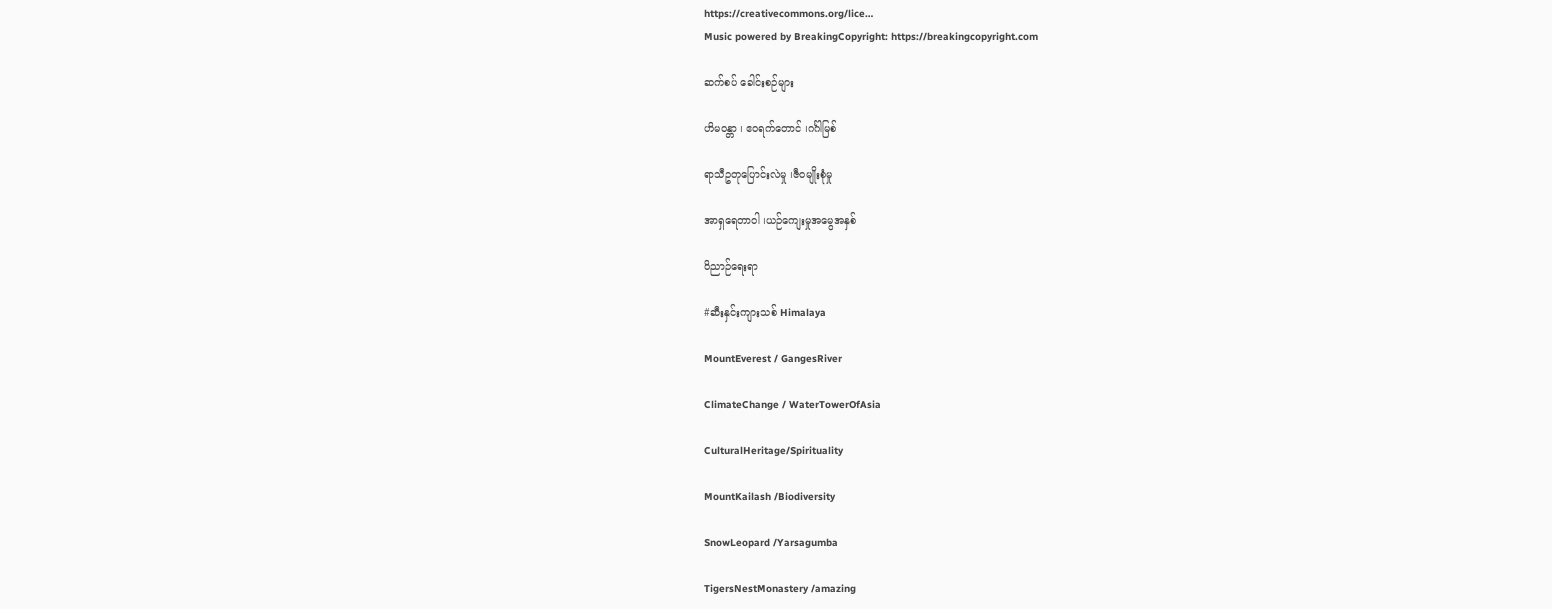https://creativecommons.org/lice…
Music powered by BreakingCopyright: https://breakingcopyright.com

ဆက်စပ် ခေါင်းစဉ်များ

ဟိမဝန္တာ ၊ ဧဝရက်တောင် ၊ဂင်္ဂါမြစ်

ရာသီဥတုပြောင်းလဲမှု ၊ဇီဝမျိုးစုံမှု

အာရှရေတာဝါ ၊ယဉ်ကျေးမှုအမွေအနှစ်

ဝိညာဉ်ရေးရာ

#ဆီးနှင်းကျားသစ် Himalaya

MountEverest / GangesRiver

ClimateChange / WaterTowerOfAsia

CulturalHeritage/Spirituality

MountKailash /Biodiversity

SnowLeopard /Yarsagumba

TigersNestMonastery /amazing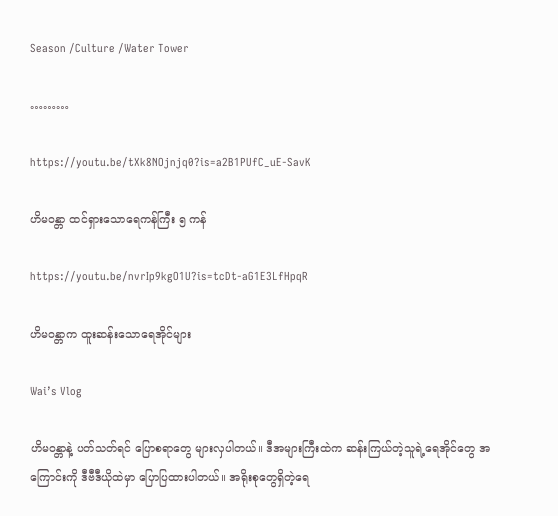Season /Culture /Water Tower

………

https://youtu.be/tXk8NOjnjq0?is=a2B1PUfC_uE-SavK

ဟိမဝန္တာ ထင်ရှားသောရေကန်ကြီး ၅ ကန်

https://youtu.be/nvrIp9kgO1U?is=tcDt-aG1E3LfHpqR

ဟိမဝန္တာက ထူးဆန်းသောရေအိုင်များ

Wai’s Vlog

ဟိမဝန္တာနဲ့ ပတ်သတ်ရင် ပြောစရာတွေ များလှပါတယ်။ ဒီအများကြီးထဲက ဆန်းကြယ်တဲ့သူရဲ့ရေအိုင်တွေ အကြောင်းကို ဒီဗီဒီယိုထဲမှာ ပြောပြထားပါတယ်။ အရိုးစုတွေရှိတဲ့ရေ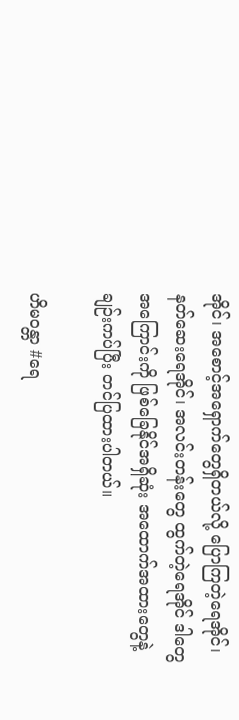အိုင်၊ အစောင့်အရှောက်တွေရှိတယ်လို့ ပြောကြတဲ့ရေအိုင်၊ နတ်ဆေးရေအိုင်၊ အလင်းတန်းတွေ ထွက်တဲ့ရေအိုင် ဒါတွေအကြောင်းကို ဖြစ်ခြေနိုင်အရှိဆုံး အထောက်အထားတွေနဲ့ ချဉ်းကပ်ပြီး တင်ပြထားပါတယ်။

ဟိမဝန္တာ #ရေ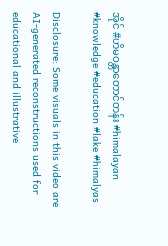အိုင် #ဟိမဝန္တာတောင်တန်း #himalayan #knowledge #education #lake #himalyas

Disclosure: Some visuals in this video are AI-generated reconstructions used for educational and illustrative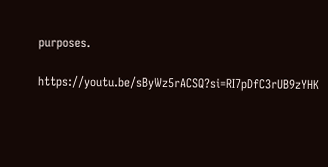purposes.

https://youtu.be/sByWz5rACSQ?si=RI7pDfC3rUB9zYHK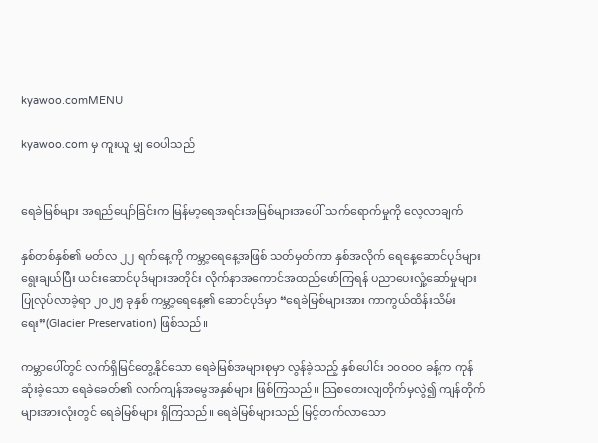kyawoo.comMENU

kyawoo.com မှ ကူးယူ မျှ ဝေပါသည်


ရေခဲမြစ်များ အရည်ပျော်ခြင်းက မြန်မာ့ရေအရင်းအမြစ်များအပေါ် သက်ရောက်မှုကို လေ့လာချက်

နှစ်တစ်နှစ်၏ မတ်လ ၂၂ ရက်နေ့ကို ကမ္ဘာ့ရေနေ့အဖြစ် သတ်မှတ်ကာ နှစ်အလိုက် ရေနေ့ဆောင်ပုဒ်များ ရွေးချယ်ပြီး ယင်းဆောင်ပုဒ်များအတိုင်း လိုက်နာအကောင်အထည်ဖော်ကြရန် ပညာပေးလှုံ့ဆော်မှုများ ပြုလုပ်လာခဲ့ရာ ၂၀၂၅ ခုနှစ် ကမ္ဘာ့ရေနေ့၏ ဆောင်ပုဒ်မှာ “ရေခဲမြစ်များအား ကာကွယ်ထိန်းသိမ်းရေး”(Glacier Preservation) ဖြစ်သည်။

ကမ္ဘာပေါ်တွင် လက်ရှိမြင်တွေ့နိုင်သော ရေခဲမြစ်အများစုမှာ လွန်ခဲ့သည့် နှစ်ပေါင်း ၁၀ဝဝဝ ခန့်က ကုန်ဆုံးခဲ့သော ရေခဲခေတ်၏ လက်ကျန်အမွေအနှစ်များ ဖြစ်ကြသည်။ သြစတေးလျတိုက်မှလွဲ၍ ကျန်တိုက်များအားလုံးတွင် ရေခဲမြစ်များ ရှိကြသည်။ ရေခဲမြစ်များသည် မြင့်တက်လာသော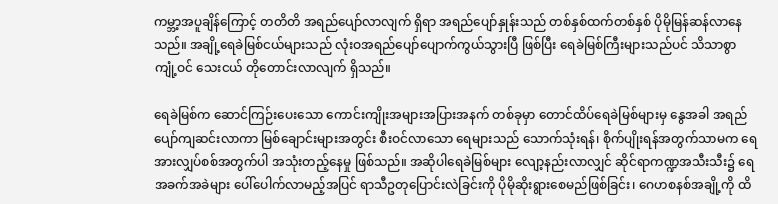ကမ္ဘာ့အပူချိန်ကြောင့် တတိတိ အရည်ပျော်လာလျက် ရှိရာ အရည်ပျော်နှုန်းသည် တစ်နှစ်ထက်တစ်နှစ် ပိုမိုမြန်ဆန်လာနေသည်။ အချို့ရေခဲမြစ်ငယ်များသည် လုံးဝအရည်ပျော်ပျောက်ကွယ်သွားပြီ ဖြစ်ပြီး ရေခဲမြစ်ကြီးများသည်ပင် သိသာစွာ ကျုံ့ဝင် သေးငယ် တိုတောင်းလာလျက် ရှိသည်။

ရေခဲမြစ်က ဆောင်ကြဉ်းပေးသော ကောင်းကျိုးအများအပြားအနက် တစ်ခုမှာ တောင်ထိပ်ရေခဲမြစ်များမှ နွေအခါ အရည်ပျော်ကျဆင်းလာကာ မြစ်ချောင်းများအတွင်း စီးဝင်လာသော ရေများသည် သောက်သုံးရန်၊ စိုက်ပျိုးရန်အတွက်သာမက ရေအားလျှပ်စစ်အတွက်ပါ အသုံးတည့်နေမှု ဖြစ်သည်။ အဆိုပါရေခဲမြစ်များ လျော့နည်းလာလျှင် ဆိုင်ရာကဏ္ဍအသီးသီး၌ ရေအခက်အခဲများ ပေါ်ပေါက်လာမည့်အပြင် ရာသီဥတုပြောင်းလဲခြင်းကို ပိုမိုဆိုးရွားစေမည်ဖြစ်ခြင်း၊ ဂေဟစနစ်အချို့ကို ထိ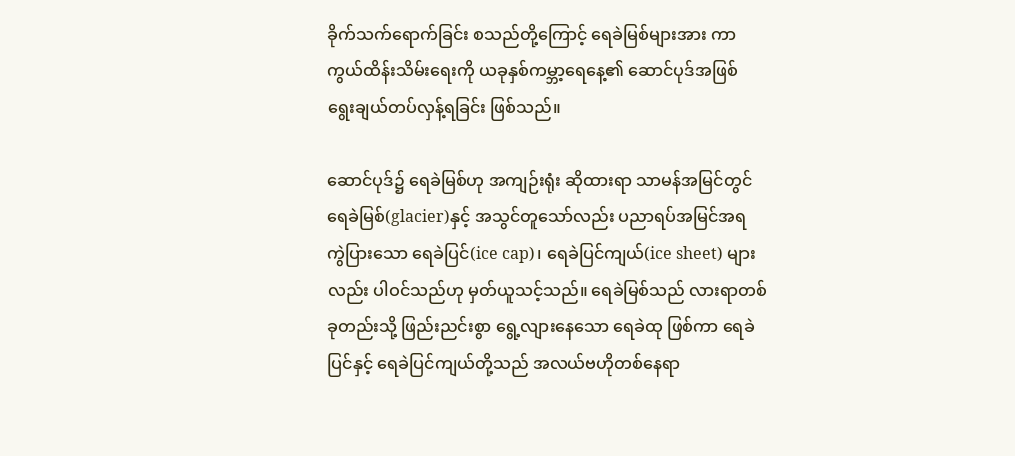ခိုက်သက်ရောက်ခြင်း စသည်တို့ကြောင့် ရေခဲမြစ်များအား ကာကွယ်ထိန်းသိမ်းရေးကို ယခုနှစ်ကမ္ဘာ့ရေနေ့၏ ဆောင်ပုဒ်အဖြစ် ရွေးချယ်တပ်လှန့်ရခြင်း ဖြစ်သည်။

ဆောင်ပုဒ်၌ ရေခဲမြစ်ဟု အကျဉ်းရုံး ဆိုထားရာ သာမန်အမြင်တွင် ရေခဲမြစ်(glacier)နှင့် အသွင်တူသော်လည်း ပညာရပ်အမြင်အရ ကွဲပြားသော ရေခဲပြင်(ice cap)၊ ရေခဲပြင်ကျယ်(ice sheet) များလည်း ပါဝင်သည်ဟု မှတ်ယူသင့်သည်။ ရေခဲမြစ်သည် လားရာတစ်ခုတည်းသို့ ဖြည်းညင်းစွာ ရွေ့လျားနေသော ရေခဲထု ဖြစ်ကာ ရေခဲပြင်နှင့် ရေခဲပြင်ကျယ်တို့သည် အလယ်ဗဟိုတစ်နေရာ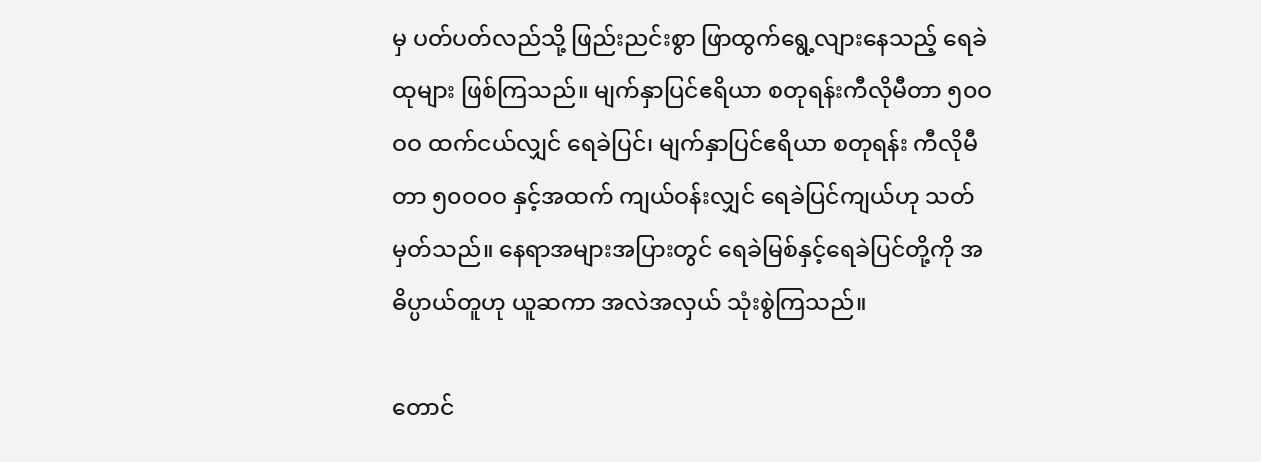မှ ပတ်ပတ်လည်သို့ ဖြည်းညင်းစွာ ဖြာထွက်ရွေ့လျားနေသည့် ရေခဲထုများ ဖြစ်ကြသည်။ မျက်နှာပြင်ဧရိယာ စတုရန်းကီလိုမီတာ ၅၀ဝဝဝ ထက်ငယ်လျှင် ရေခဲပြင်၊ မျက်နှာပြင်ဧရိယာ စတုရန်း ကီလိုမီတာ ၅၀ဝဝဝ နှင့်အထက် ကျယ်ဝန်းလျှင် ရေခဲပြင်ကျယ်ဟု သတ်မှတ်သည်။ နေရာအများအပြားတွင် ရေခဲမြစ်နှင့်ရေခဲပြင်တို့ကို အဓိပ္ပာယ်တူဟု ယူဆကာ အလဲအလှယ် သုံးစွဲကြသည်။

တောင်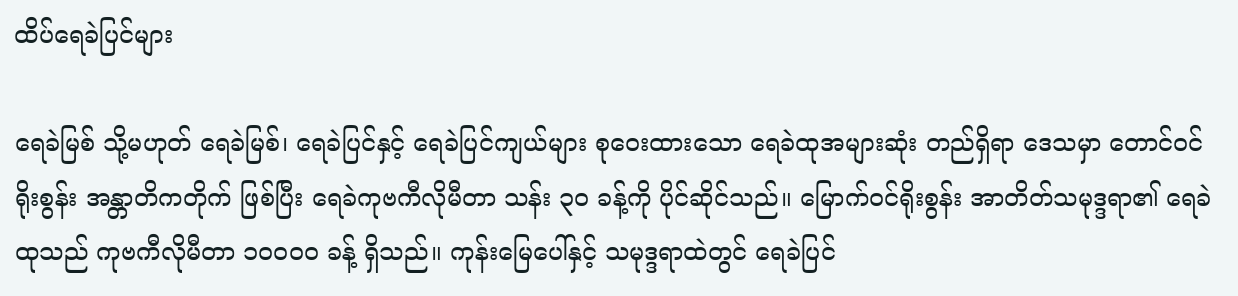ထိပ်ရေခဲပြင်များ

ရေခဲမြစ် သို့မဟုတ် ရေခဲမြစ်၊ ရေခဲပြင်နှင့် ရေခဲပြင်ကျယ်များ စုဝေးထားသော ရေခဲထုအများဆုံး တည်ရှိရာ ဒေသမှာ တောင်ဝင်ရိုးစွန်း အန္တာတိကတိုက် ဖြစ်ပြီး ရေခဲကုဗကီလိုမီတာ သန်း ၃၀ ခန့်ကို ပိုင်ဆိုင်သည်။ မြောက်ဝင်ရိုးစွန်း အာတိတ်သမုဒ္ဒရာ၏ ရေခဲထုသည် ကုဗကီလိုမီတာ ၁၀ဝဝဝ ခန့် ရှိသည်။ ကုန်းမြေပေါ်နှင့် သမုဒ္ဒရာထဲတွင် ရေခဲပြင်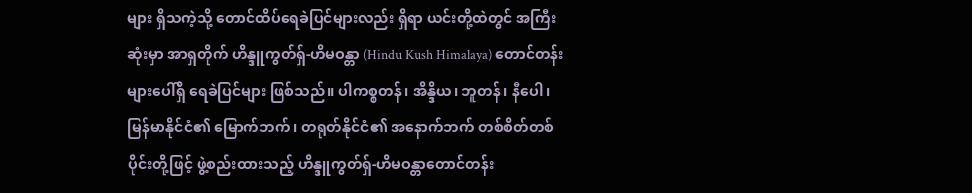များ ရှိသကဲ့သို့ တောင်ထိပ်ရေခဲပြင်များလည်း ရှိရာ ယင်းတို့ထဲတွင် အကြီးဆုံးမှာ အာရှတိုက် ဟိန္ဒူကွတ်ရှ်-ဟိမဝန္တာ (Hindu Kush Himalaya) တောင်တန်းများပေါ်ရှိ ရေခဲပြင်များ ဖြစ်သည်။ ပါကစ္စတန်၊ အိန္ဒိယ၊ ဘူတန်၊ နီပေါ၊ မြန်မာနိုင်ငံ၏ မြောက်ဘက်၊ တရုတ်နိုင်ငံ၏ အနောက်ဘက် တစ်စိတ်တစ်ပိုင်းတို့ဖြင့် ဖွဲ့စည်းထားသည့် ဟိန္ဒူကွတ်ရှ်-ဟိမဝန္တာတောင်တန်း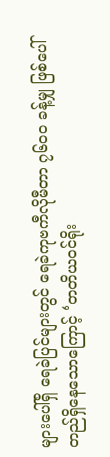များပေါ်ရှိ ရေခဲပြင်များတွင် ရေခဲကုဗကီလိုမီတာ ၇၆၀ဝ ခန့်မျှ ဖြစ်ပေါ်တည်ရှိနေသောကြောင့် ‘တတိယဝင်ရိုး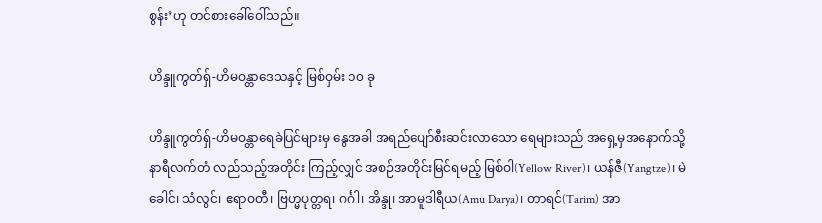စွန်း’ဟု တင်စားခေါ်ဝေါ်သည်။

ဟိန္ဒူကွတ်ရှ်-ဟိမဝန္တာဒေသနှင့် မြစ်ဝှမ်း ၁၀ ခု

ဟိန္ဒူကွတ်ရှ်-ဟိမဝန္တာရေခဲပြင်များမှ နွေအခါ အရည်ပျော်စီးဆင်းလာသော ရေများသည် အရှေ့မှအနောက်သို့ နာရီလက်တံ လည်သည့်အတိုင်း ကြည့်လျှင် အစဉ်အတိုင်းမြင်ရမည့် မြစ်ဝါ(Yellow River)၊ ယန်ဇီ(Yangtze)၊ မဲခေါင်၊ သံလွင်၊ ဧရာဝတီ၊ ဗြဟ္မပုတ္တရ၊ ဂင်္ဂါ၊ အိန္ဒု၊ အာမူဒါရီယ(Amu Darya)၊ တာရင်(Tarim) အာ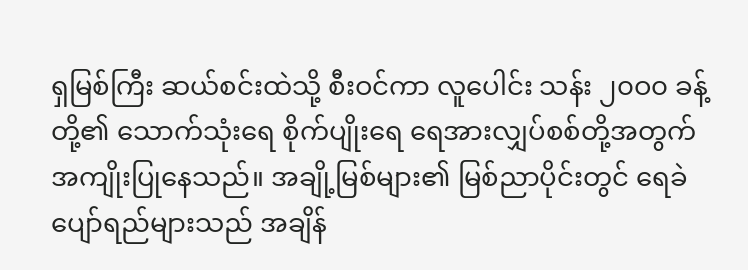ရှမြစ်ကြီး ဆယ်စင်းထဲသို့ စီးဝင်ကာ လူပေါင်း သန်း ၂၀ဝ၀ ခန့်တို့၏ သောက်သုံးရေ စိုက်ပျိုးရေ ရေအားလျှပ်စစ်တို့အတွက် အကျိုးပြုနေသည်။ အချို့မြစ်များ၏ မြစ်ညာပိုင်းတွင် ရေခဲပျော်ရည်များသည် အချိန်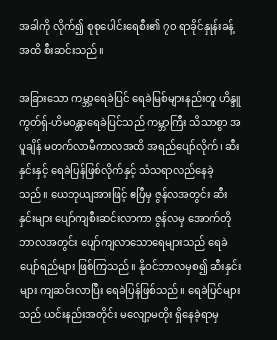အခါကို လိုက်၍ စုစုပေါင်းရေစီး၏ ၇၀ ရာခိုင်နှုန်းခန့်အထိ စီးဆင်းသည်။

အခြားသော ကမ္ဘာ့ရေခဲပြင် ရေခဲမြစ်များနည်းတူ ဟိန္ဒူကွတ်ရှ်-ဟိမဝန္တာရေခဲပြင်သည် ကမ္ဘာကြီး သိသာစွာ အပူချိန် မတက်လာမီကာလအထိ အရည်ပျော်လိုက်၊ ဆီးနှင်းနှင့် ရေခဲပြန်ဖြစ်လိုက်နှင့် သံသရာလည်နေခဲ့သည်။ ယေဘုယျအားဖြင့် ဧပြီမှ ဇွန်လအတွင်း ဆီးနှင်းများ ပျော်ကျစီးဆင်းလာကာ ဇွန်လမှ အောက်တိုဘာလအတွင်း ပျော်ကျလာသောရေများသည် ရေခဲပျော်ရည်များ ဖြစ်ကြသည်။ နိုဝင်ဘာလမှစ၍ ဆီးနှင်းများ ကျဆင်းလာပြီး ရေခဲပြန်ဖြစ်သည်။ ရေခဲပြင်များသည် ယင်းနည်းအတိုင်း မလျော့မတိုး ရှိနေခဲ့ရာမှ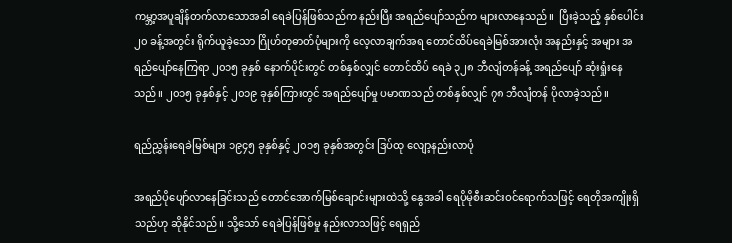ကမ္ဘာ့အပူချိန်တက်လာသောအခါ ရေခဲပြန်ဖြစ်သည်က နည်းပြီး အရည်ပျော်သည်က များလာနေသည်။  ပြီးခဲ့သည့် နှစ်ပေါင်း ၂၀ ခန့်အတွင်း ရိုက်ယူခဲ့သော ဂြိုဟ်တုဓာတ်ပုံများကို လေ့လာချက်အရ တောင်ထိပ်ရေခဲမြစ်အားလုံး အနည်းနှင့် အများ အရည်ပျော်နေကြရာ ၂၀၁၅ ခုနှစ် နောက်ပိုင်းတွင် တစ်နှစ်လျှင် တောင်ထိပ် ရေခဲ ၃၂၈ ဘီလျံတန်ခန့် အရည်ပျော် ဆုံးရှုံးနေသည်။ ၂၀၁၅ ခုနှစ်နှင့် ၂၀၁၉ ခုနှစ်ကြားတွင် အရည်ပျော်မှု ပမာဏသည် တစ်နှစ်လျှင် ၇၈ ဘီလျံတန် ပိုလာခဲ့သည်။

ရည်ညွှန်းရေခဲမြစ်များ ၁၉၄၅ ခုနှစ်နှင့် ၂၀၁၅ ခုနှစ်အတွင်း ဒြပ်ထု လျော့နည်းလာပုံ

အရည်ပိုပျော်လာနေခြင်းသည် တောင်အောက်မြစ်ချောင်းများထဲသို့ နွေအခါ ရေပိုမိုစီးဆင်းဝင်ရောက်သဖြင့် ရေတိုအကျိုးရှိသည်ဟု ဆိုနိုင်သည်။ သို့သော် ရေခဲပြန်ဖြစ်မှု နည်းလာသဖြင့် ရေရှည်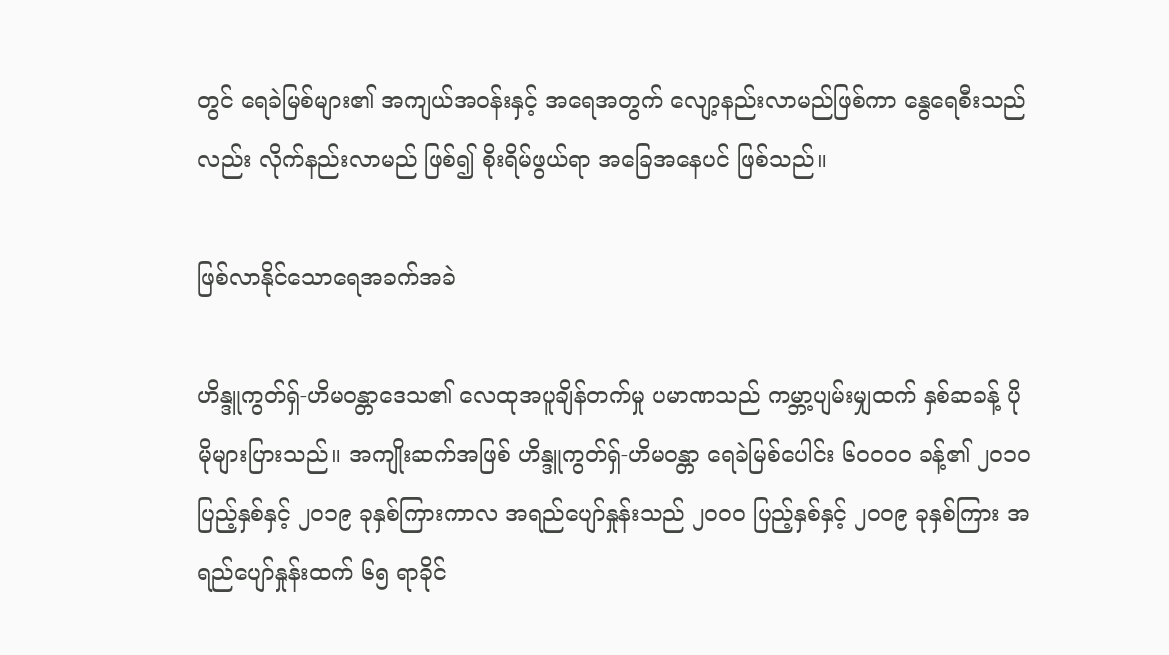တွင် ရေခဲမြစ်များ၏ အကျယ်အဝန်းနှင့် အရေအတွက် လျော့နည်းလာမည်ဖြစ်ကာ နွေရေစီးသည်လည်း လိုက်နည်းလာမည် ဖြစ်၍ စိုးရိမ်ဖွယ်ရာ အခြေအနေပင် ဖြစ်သည်။

ဖြစ်လာနိုင်သောရေအခက်အခဲ

ဟိန္ဒူကွတ်ရှ်-ဟိမဝန္တာဒေသ၏ လေထုအပူချိန်တက်မှု ပမာဏသည် ကမ္ဘာ့ပျမ်းမျှထက် နှစ်ဆခန့် ပိုမိုများပြားသည်။ အကျိုးဆက်အဖြစ် ဟိန္ဒူကွတ်ရှ်-ဟိမဝန္တာ ရေခဲမြစ်ပေါင်း ၆၀ဝဝဝ ခန့်၏ ၂၀၁၀ ပြည့်နှစ်နှင့် ၂၀၁၉ ခုနှစ်ကြားကာလ အရည်ပျော်နှုန်းသည် ၂၀ဝ၀ ပြည့်နှစ်နှင့် ၂၀ဝ၉ ခုနှစ်ကြား အရည်ပျော်နှုန်းထက် ၆၅ ရာခိုင်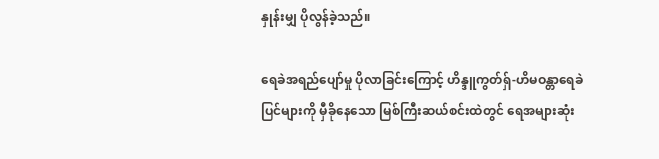နှုန်းမျှ ပိုလွန်ခဲ့သည်။

ရေခဲအရည်ပျော်မှု ပိုလာခြင်းကြောင့် ဟိန္ဒူကွတ်ရှ်-ဟိမဝန္တာရေခဲပြင်များကို မှီခိုနေသော မြစ်ကြီးဆယ်စင်းထဲတွင် ရေအများဆုံး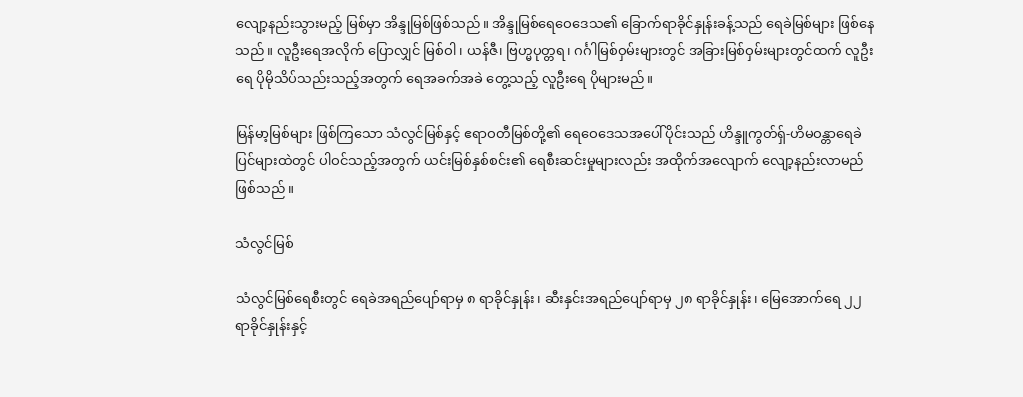လျော့နည်းသွားမည့် မြစ်မှာ အိန္ဒုမြစ်ဖြစ်သည်။ အိန္ဒုမြစ်ရေဝေဒေသ၏ ခြောက်ရာခိုင်နှုန်းခန့်သည် ရေခဲမြစ်များ ဖြစ်နေသည်။ လူဦးရေအလိုက် ပြောလျှင် မြစ်ဝါ၊ ယန်ဇီ၊ ဗြဟ္မပုတ္တရ၊ ဂင်္ဂါမြစ်ဝှမ်းများတွင် အခြားမြစ်ဝှမ်းများတွင်ထက် လူဦးရေ ပိုမိုသိပ်သည်းသည့်အတွက် ရေအခက်အခဲ တွေ့သည့် လူဦးရေ ပိုများမည်။

မြန်မာ့မြစ်များ ဖြစ်ကြသော သံလွင်မြစ်နှင့် ဧရာဝတီမြစ်တို့၏ ရေဝေဒေသအပေါ်ပိုင်းသည် ဟိန္ဒူကွတ်ရှ်-ဟိမဝန္တာရေခဲပြင်များထဲတွင် ပါဝင်သည့်အတွက် ယင်းမြစ်နှစ်စင်း၏ ရေစီးဆင်းမှုများလည်း အထိုက်အလျောက် လျော့နည်းလာမည် ဖြစ်သည်။

သံလွင်မြစ်

သံလွင်မြစ်ရေစီးတွင် ရေခဲအရည်ပျော်ရာမှ ၈ ရာခိုင်နှုန်း၊ ဆီးနှင်းအရည်ပျော်ရာမှ ၂၈ ရာခိုင်နှုန်း၊ မြေအောက်ရေ ၂၂ ရာခိုင်နှုန်းနှင့်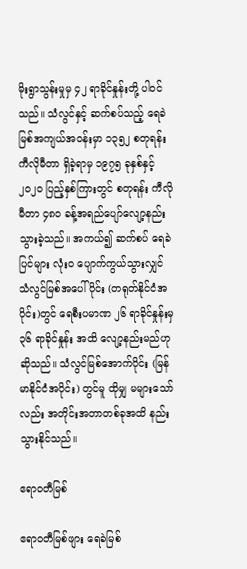မိုးရွာသွန်းမှုမှ ၄၂ ရာခိုင်နှုန်းတို့ ပါဝင်သည်။ သံလွင်နှင့် ဆက်စပ်သည့် ရေခဲမြစ်အကျယ်အဝန်းမှာ ၁၃၅၂ စတုရန်းကီလိုမီတာ ရှိခဲ့ရာမှ ၁၉၇၅ ခုနှစ်နှင့် ၂၀၂၀ ပြည့်နှစ်ကြားတွင် စတုရန်း ကီလိုမီတာ ၄၈၀ ခန့်အရည်ပျော်လျော့နည်းသွားခဲ့သည်။ အကယ်၍ ဆက်စပ် ရေခဲပြင်များ လုံးဝ ပျောက်ကွယ်သွားလျှင် သံလွင်မြစ်အပေါ်ပိုင်း (တရုတ်နိုင်ငံအပိုင်း)တွင် ရေစီးပမာဏ ၂၆ ရာခိုင်နှုန်းမှ ၃၆ ရာခိုင်နှုန်း အထိ လျော့နည်းမည်ဟု ဆိုသည်။ သံလွင်မြစ်အောက်ပိုင်း (မြန်မာနိုင်ငံအပိုင်း) တွင်မူ ထိုမျှ မများသော်လည်း အတိုင်းအတာတစ်ခုအထိ နည်းသွားနိုင်သည်။

ဧရာဝတီမြစ်

ဧရာဝတီမြစ်ဖျား ရေခဲမြစ်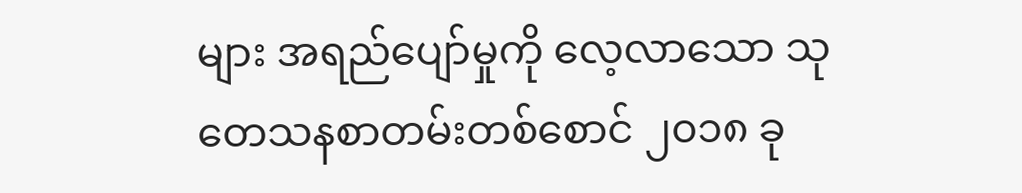များ အရည်ပျော်မှုကို လေ့လာသော သုတေသနစာတမ်းတစ်စောင် ၂၀၁၈ ခု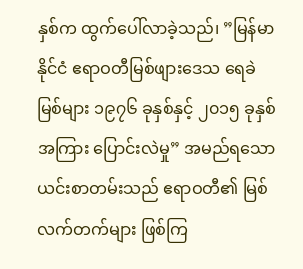နှစ်က ထွက်ပေါ်လာခဲ့သည်၊ ”မြန်မာနိုင်ငံ ဧရာဝတီမြစ်ဖျားဒေသ ရေခဲမြစ်များ ၁၉၇၆ ခုနှစ်နှင့် ၂၀၁၅ ခုနှစ် အကြား ပြောင်းလဲမှု” အမည်ရသော ယင်းစာတမ်းသည် ဧရာဝတီ၏ မြစ်လက်တက်များ ဖြစ်ကြ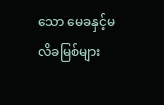သော မေခနှင့်မလိခမြစ်များ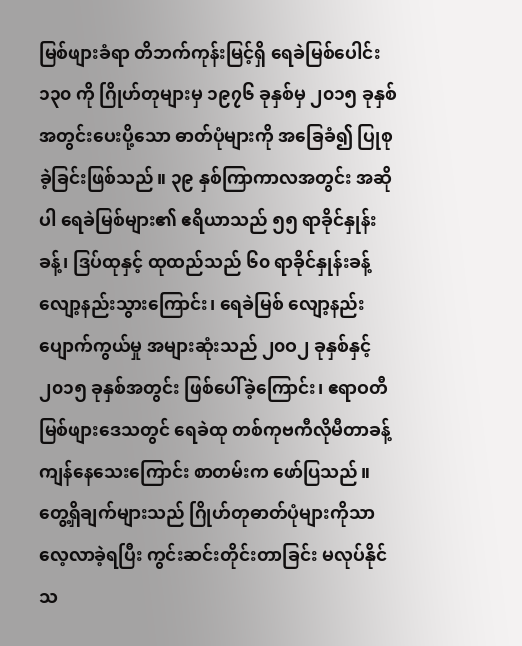မြစ်ဖျားခံရာ တိဘက်ကုန်းမြင့်ရှိ ရေခဲမြစ်ပေါင်း ၁၃၀ ကို ဂြိုဟ်တုများမှ ၁၉၇၆ ခုနှစ်မှ ၂၀၁၅ ခုနှစ် အတွင်းပေးပို့သော ဓာတ်ပုံများကို အခြေခံ၍ ပြုစုခဲ့ခြင်းဖြစ်သည်။ ၃၉ နှစ်ကြာကာလအတွင်း အဆိုပါ ရေခဲမြစ်များ၏ ဧရိယာသည် ၅၅ ရာခိုင်နှုန်းခန့်၊ ဒြပ်ထုနှင့် ထုထည်သည် ၆၀ ရာခိုင်နှုန်းခန့် လျော့နည်းသွားကြောင်း၊ ရေခဲမြစ် လျော့နည်းပျောက်ကွယ်မှု အများဆုံးသည် ၂၀ဝ၂ ခုနှစ်နှင့် ၂၀၁၅ ခုနှစ်အတွင်း ဖြစ်ပေါ်ခဲ့ကြောင်း၊ ဧရာဝတီမြစ်ဖျားဒေသတွင် ရေခဲထု တစ်ကုဗကီလိုမီတာခန့် ကျန်နေသေးကြောင်း စာတမ်းက ဖော်ပြသည်။ တွေ့ရှိချက်များသည် ဂြိုဟ်တုဓာတ်ပုံများကိုသာ လေ့လာခဲ့ရပြီး ကွင်းဆင်းတိုင်းတာခြင်း မလုပ်နိုင်သ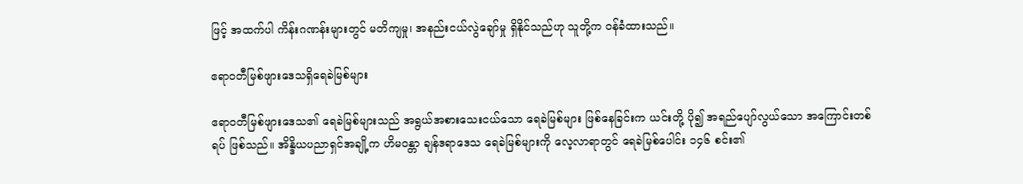ဖြင့် အထက်ပါ ကိန်းဂဏန်းများတွင် မတိကျမှု၊ အနည်းငယ်လွဲချော်မှု ရှိနိုင်သည်ဟု သူတို့က ဝန်ခံထားသည်။

ဧရာဝတီမြစ်ဖျားဒေသရှိရေခဲမြစ်များ

ဧရာဝတီမြစ်ဖျားဒေသ၏ ရေခဲမြစ်များသည် အရွယ်အစားသေးငယ်သော ရေခဲမြစ်များ ဖြစ်နေခြင်းက ယင်းတို့ ပို၍ အရည်ပျော်လွယ်သော အကြောင်းတစ်ရပ် ဖြစ်သည်။ အိန္ဒိယပညာရှင်အချို့က ဟိမဝန္တာ ချန်ဒရာဒေသ ရေခဲမြစ်များကို လေ့လာရာတွင် ရေခဲမြစ်ပေါင်း ၁၄၆ စင်း၏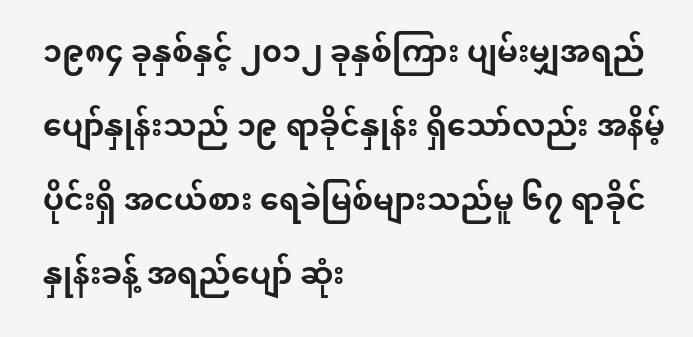၁၉၈၄ ခုနှစ်နှင့် ၂၀၁၂ ခုနှစ်ကြား ပျမ်းမျှအရည်ပျော်နှုန်းသည် ၁၉ ရာခိုင်နှုန်း ရှိသော်လည်း အနိမ့်ပိုင်းရှိ အငယ်စား ရေခဲမြစ်များသည်မူ ၆၇ ရာခိုင်နှုန်းခန့် အရည်ပျော် ဆုံး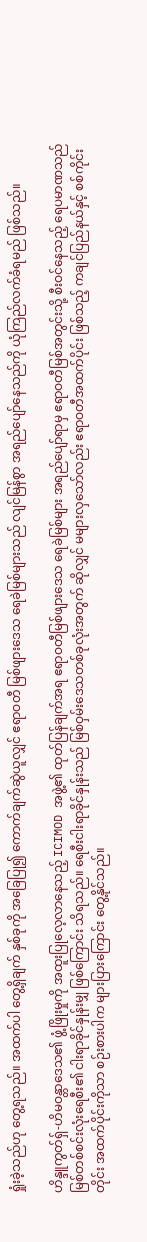ရှုံးခဲ့သည်ဟု တွေ့ရသည်။ အထက်ပါ တွေ့ရှိချက် နှစ်ခုကို အခြေပြု၍ ကောက်ချက်ဆွဲယူလျှင် ဧရာဝတီ မြစ်ဖျားဒေသ ရေခဲမြစ်များသည် လျင်မြန်စွာ အရည်ပျော်နေသည်ကို ယုံကြည်လက်ခံရမည် ဖြစ်သည်။

ဟိန္ဒူကွတ်ရှ်-ဟိမဝန္တာဒေသ၏ ဖွံ့ဖြိုးမှုကို အထူးပြုလေ့လာနေသည့် ICIMOD အဖွဲ့၏ ထုတ်ပြန်ချက်အရ ဧရာဝတီမြစ်ဖျားဒေသ ရေခဲမြစ်များ အရည်ပျော်ရာမှ ဧရာဝတီမြစ်အတွင်းသို့ စီးဝင်နေသည့် ရေပမာဏသည် မြစ်တစ်စင်းလုံးရေစီး၏ ငါးရာခိုင်နှုန်းမျှ ဖြစ်ကြောင်း သိရသည်။ ရေစီးငါးရာခိုင်နှုန်းသည် မြစ်ဝှမ်းဒေသတစ်ခုလုံးအတွက် ဆိုလျှင် မများလှသော်လည်း ဧရာဝတီအထက်ပိုင်း ဖြစ်သည့် ကချင်ပြည်နယ်နှင့် စစ်ကိုင်းတိုင်း အထက်ပိုင်းကိုသာ စဉ်းစားပါက များပြားကြောင်း တွေ့နိုင်သည်။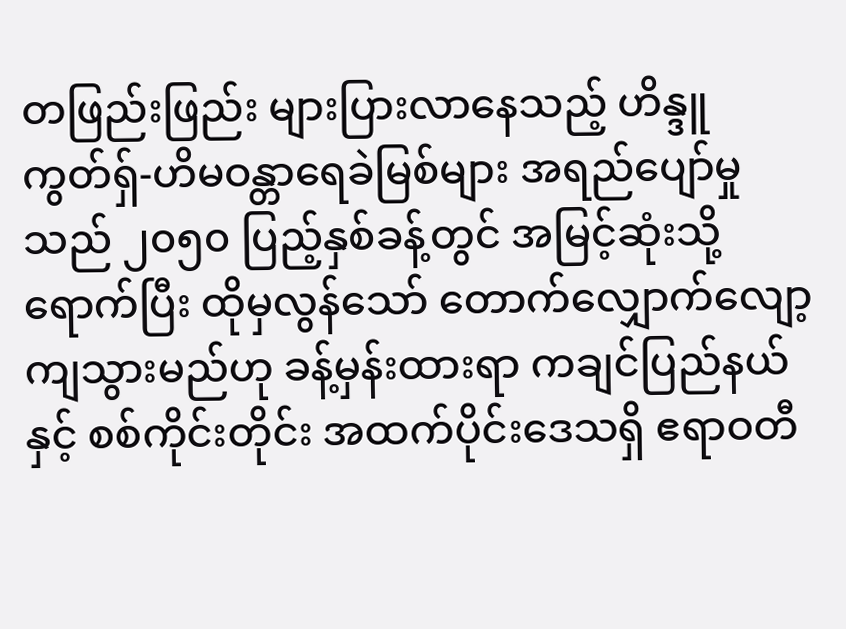တဖြည်းဖြည်း များပြားလာနေသည့် ဟိန္ဒူကွတ်ရှ်-ဟိမဝန္တာရေခဲမြစ်များ အရည်ပျော်မှုသည် ၂၀၅၀ ပြည့်နှစ်ခန့်တွင် အမြင့်ဆုံးသို့ ရောက်ပြီး ထိုမှလွန်သော် တောက်လျှောက်လျော့ကျသွားမည်ဟု ခန့်မှန်းထားရာ ကချင်ပြည်နယ်နှင့် စစ်ကိုင်းတိုင်း အထက်ပိုင်းဒေသရှိ ဧရာဝတီ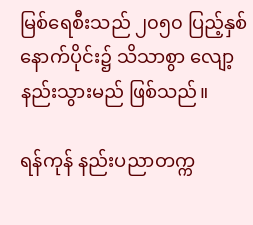မြစ်ရေစီးသည် ၂၀၅၀ ပြည့်နှစ်နောက်ပိုင်း၌ သိသာစွာ လျော့နည်းသွားမည် ဖြစ်သည်။

ရန်ကုန် နည်းပညာတက္က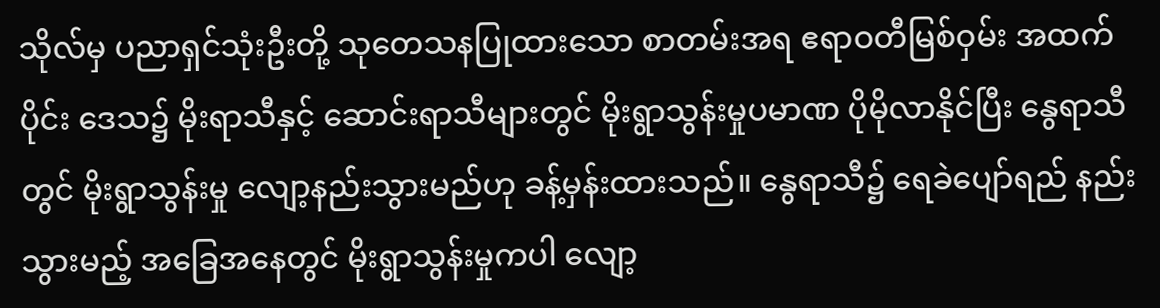သိုလ်မှ ပညာရှင်သုံးဦးတို့ သုတေသနပြုထားသော စာတမ်းအရ ဧရာဝတီမြစ်ဝှမ်း အထက်ပိုင်း ဒေသ၌ မိုးရာသီနှင့် ဆောင်းရာသီများတွင် မိုးရွာသွန်းမှုပမာဏ ပိုမိုလာနိုင်ပြီး နွေရာသီတွင် မိုးရွာသွန်းမှု လျော့နည်းသွားမည်ဟု ခန့်မှန်းထားသည်။ နွေရာသီ၌ ရေခဲပျော်ရည် နည်းသွားမည့် အခြေအနေတွင် မိုးရွာသွန်းမှုကပါ လျော့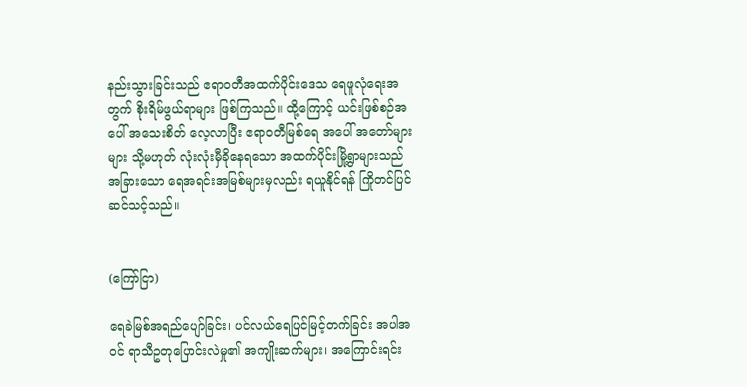နည်းသွားခြင်းသည် ဧရာဝတီအထက်ပိုင်းဒေသ ရေဖူလုံရေးအတွက် စိုးရိမ်ဖွယ်ရာများ ဖြစ်ကြသည်။ ထို့ကြောင့် ယင်းဖြစ်စဉ်အပေါ် အသေးစိတ် လေ့လာပြီး ဧရာဝတီမြစ်ရေ အပေါ် အတော်များများ သို့မဟုတ် လုံးလုံးမှီခိုနေရသော အထက်ပိုင်းမြို့ရွာများသည် အခြားသော ရေအရင်းအမြစ်များမှလည်း ရယူနိုင်ရန် ကြိုတင်ပြင်ဆင်သင့်သည်။


(ကြော်ငြာ)

ရေခဲမြစ်အရည်ပျော်ခြင်း၊ ပင်လယ်ရေပြင်မြင့်တက်ခြင်း အပါအဝင် ရာသီဥတုပြောင်းလဲမှု၏ အကျိုးဆက်များ၊ အကြောင်းရင်း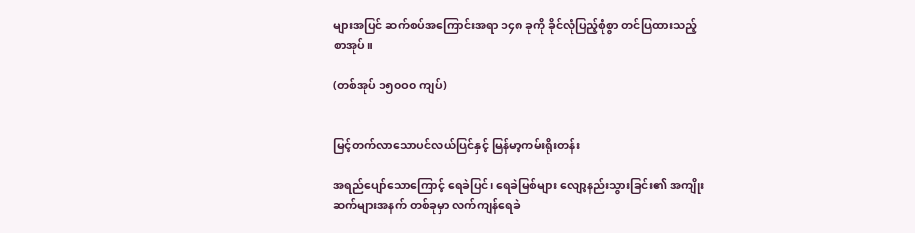များအပြင် ဆက်စပ်အကြောင်းအရာ ၁၄၈ ခုကို ခိုင်လုံပြည့်စုံစွာ တင်ပြထားသည့် စာအုပ်။

(တစ်အုပ် ၁၅၀ဝ၀ ကျပ်)


မြင့်တက်လာသောပင်လယ်ပြင်နှင့် မြန်မာ့ကမ်းရိုးတန်း

အရည်ပျော်သောကြောင့် ရေခဲပြင်၊ ရေခဲမြစ်များ လျော့နည်းသွားခြင်း၏ အကျိုးဆက်များအနက် တစ်ခုမှာ လက်ကျန်ရေခဲ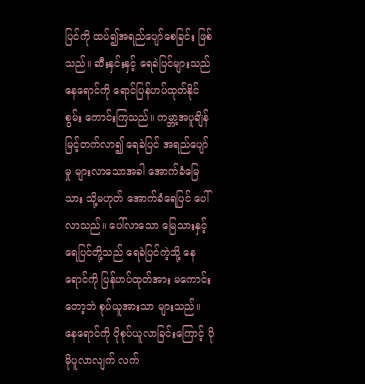ပြင်ကို ထပ်၍အရည်ပျော်စေခြင်း ဖြစ်သည်။ ဆီးနှင်းနှင့် ရေခဲပြင်များသည် နေရောင်ကို ရောင်ပြန်ဟပ်ထုတ်နိုင်စွမ်း ကောင်းကြသည်။ ကမ္ဘာ့အပူချိန် မြင့်တက်လာ၍ ရေခဲပြင် အရည်ပျော်မှု များလာသောအခါ အောက်ခံမြေသား သို့မဟုတ် အောက်ခံရေပြင် ပေါ်လာသည်။ ပေါ်လာသော မြေသားနှင့် ရေပြင်တို့သည် ရေခဲပြင်ကဲ့သို့ နေရောင်ကို ပြန်ဟပ်ထုတ်အား မကောင်းတော့ဘဲ စုပ်ယူအားသာ များသည်။ နေရောင်ကို ပိုစုပ်ယူလာခြင်းကြောင့် ပိုမိုပူလာလျက် လက်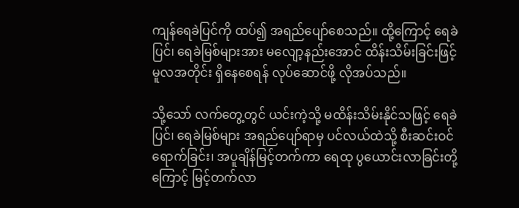ကျန်ရေခဲပြင်ကို ထပ်၍ အရည်ပျော်စေသည်။ ထို့ကြောင့် ရေခဲပြင်၊ ရေခဲမြစ်များအား မလျော့နည်းအောင် ထိန်းသိမ်းခြင်းဖြင့် မူလအတိုင်း ရှိနေစေရန် လုပ်ဆောင်ဖို့ လိုအပ်သည်။

သို့သော် လက်တွေ့တွင် ယင်းကဲ့သို့ မထိန်းသိမ်းနိုင်သဖြင့် ရေခဲပြင်၊ ရေခဲမြစ်များ အရည်ပျော်ရာမှ ပင်လယ်ထဲသို့ စီးဆင်းဝင်ရောက်ခြင်း၊ အပူချိန်မြင့်တက်ကာ ရေထု ပွယောင်းလာခြင်းတို့ကြောင့် မြင့်တက်လာ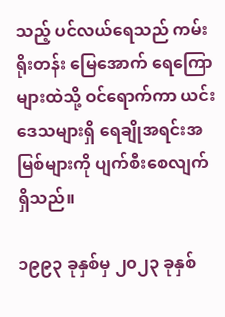သည့် ပင်လယ်ရေသည် ကမ်းရိုးတန်း မြေအောက် ရေကြောများထဲသို့ ဝင်ရောက်ကာ ယင်းဒေသများရှိ ရေချိုအရင်းအမြစ်များကို ပျက်စီးစေလျက် ရှိသည်။

၁၉၉၃ ခုနှစ်မှ ၂၀၂၃ ခုနှစ်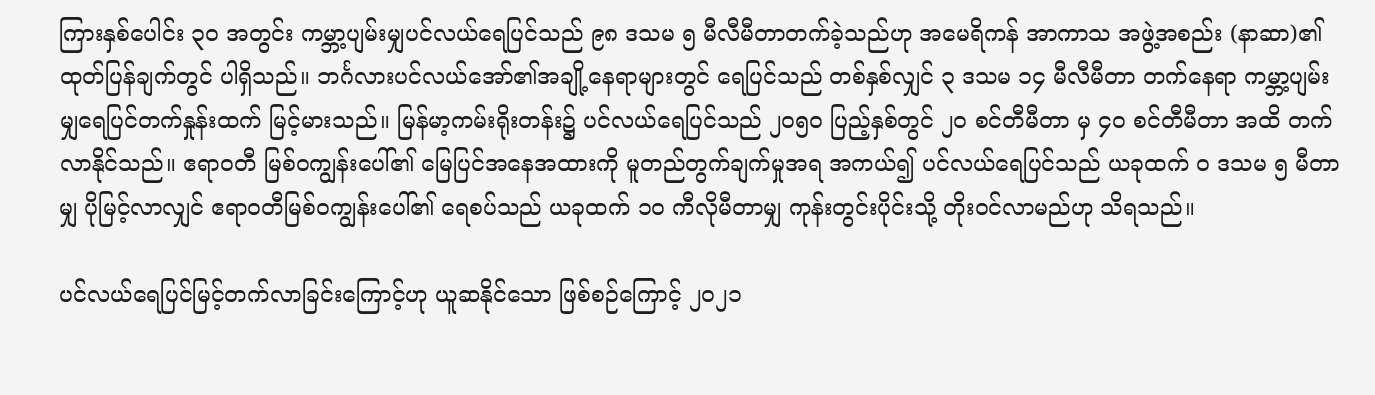ကြားနှစ်ပေါင်း ၃၀ အတွင်း ကမ္ဘာ့ပျမ်းမျှပင်လယ်ရေပြင်သည် ၉၈ ဒသမ ၅ မီလီမီတာတက်ခဲ့သည်ဟု အမေရိကန် အာကာသ အဖွဲ့အစည်း (နာဆာ)၏ ထုတ်ပြန်ချက်တွင် ပါရှိသည်။ ဘင်္ဂလားပင်လယ်အော်၏အချို့နေရာများတွင် ရေပြင်သည် တစ်နှစ်လျှင် ၃ ဒသမ ၁၄ မီလီမီတာ တက်နေရာ ကမ္ဘာ့ပျမ်းမျှရေပြင်တက်နှုန်းထက် မြင့်မားသည်။ မြန်မာ့ကမ်းရိုးတန်း၌ ပင်လယ်ရေပြင်သည် ၂၀၅၀ ပြည့်နှစ်တွင် ၂၀ စင်တီမီတာ မှ ၄၀ စင်တီမီတာ အထိ တက်လာနိုင်သည်။ ဧရာဝတီ မြစ်ဝကျွန်းပေါ်၏ မြေပြင်အနေအထားကို မူတည်တွက်ချက်မှုအရ အကယ်၍ ပင်လယ်ရေပြင်သည် ယခုထက် ဝ ဒသမ ၅ မီတာမျှ ပိုမြင့်လာလျှင် ဧရာဝတီမြစ်ဝကျွန်းပေါ်၏ ရေစပ်သည် ယခုထက် ၁၀ ကီလိုမီတာမျှ ကုန်းတွင်းပိုင်းသို့ တိုးဝင်လာမည်ဟု သိရသည်။

ပင်လယ်ရေပြင်မြင့်တက်လာခြင်းကြောင့်ဟု ယူဆနိုင်သော ဖြစ်စဉ်ကြောင့် ၂၀၂၁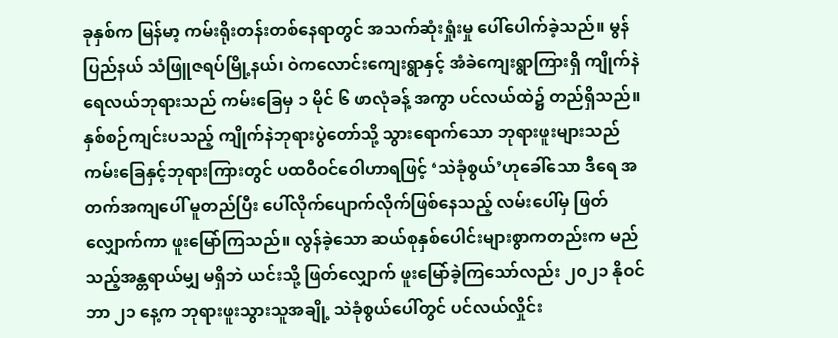ခုနှစ်က မြန်မာ့ ကမ်းရိုးတန်းတစ်နေရာတွင် အသက်ဆုံးရှုံးမှု ပေါ်ပေါက်ခဲ့သည်။ မွန်ပြည်နယ် သံဖြူဇရပ်မြို့နယ်၊ ဝဲကလောင်းကျေးရွာနှင့် အံခဲကျေးရွာကြားရှိ ကျိုက်နဲရေလယ်ဘုရားသည် ကမ်းခြေမှ ၁ မိုင် ၆ ဖာလုံခန့် အကွာ ပင်လယ်ထဲ၌ တည်ရှိသည်။ နှစ်စဉ်ကျင်းပသည့် ကျိုက်နဲဘုရားပွဲတော်သို့ သွားရောက်သော ဘုရားဖူးများသည် ကမ်းခြေနှင့်ဘုရားကြားတွင် ပထဝီဝင်ဝေါဟာရဖြင့် ‘သဲခုံစွယ်’ဟုခေါ်သော ဒီရေ အတက်အကျပေါ် မူတည်ပြီး ပေါ်လိုက်ပျောက်လိုက်ဖြစ်နေသည့် လမ်းပေါ်မှ ဖြတ်လျှောက်ကာ ဖူးမြော်ကြသည်။ လွန်ခဲ့သော ဆယ်စုနှစ်ပေါင်းများစွာကတည်းက မည်သည့်အန္တရာယ်မျှ မရှိဘဲ ယင်းသို့ ဖြတ်လျှောက် ဖူးမြော်ခဲ့ကြသော်လည်း ၂၀၂၁ နိုဝင်ဘာ ၂၁ နေ့က ဘုရားဖူးသွားသူအချို့ သဲခုံစွယ်ပေါ်တွင် ပင်လယ်လှိုင်း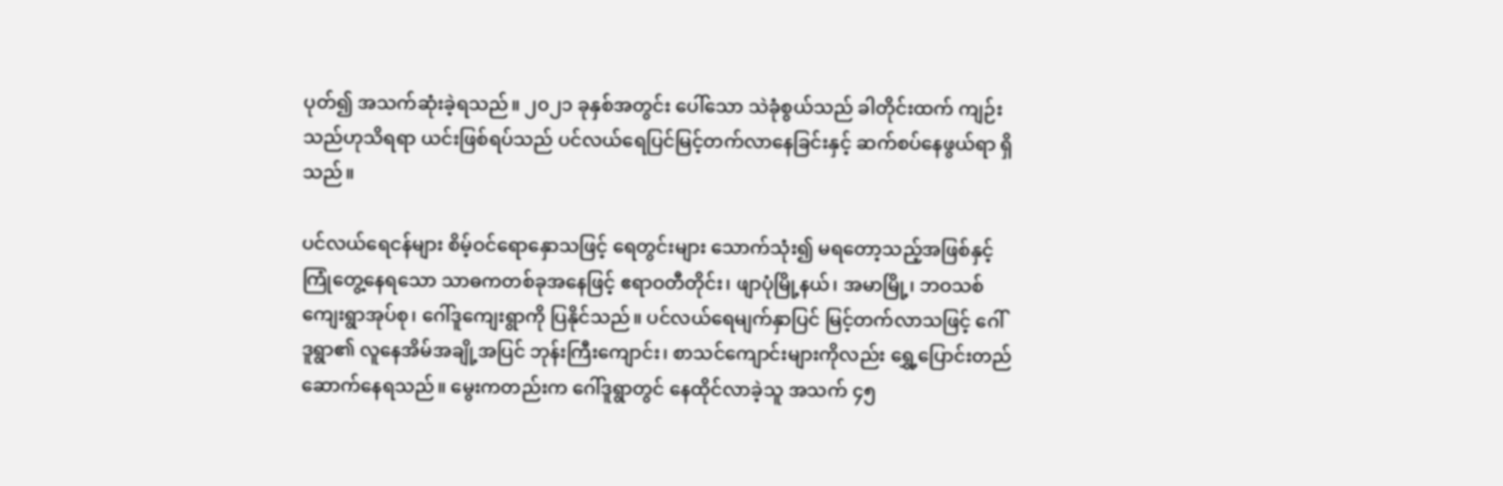ပုတ်၍ အသက်ဆုံးခဲ့ရသည်။ ၂၀၂၁ ခုနှစ်အတွင်း ပေါ်သော သဲခုံစွယ်သည် ခါတိုင်းထက် ကျဉ်းသည်ဟုသိရရာ ယင်းဖြစ်ရပ်သည် ပင်လယ်ရေပြင်မြင့်တက်လာနေခြင်းနှင့် ဆက်စပ်နေဖွယ်ရာ ရှိသည်။

ပင်လယ်ရေငန်များ စိမ့်ဝင်ရောနှောသဖြင့် ရေတွင်းများ သောက်သုံး၍ မရတော့သည့်အဖြစ်နှင့် ကြုံတွေ့နေရသော သာဓကတစ်ခုအနေဖြင့် ဧရာဝတီတိုင်း၊ ဖျာပုံမြို့နယ်၊ အမာမြို့၊ ဘဝသစ်ကျေးရွာအုပ်စု၊ ဂေါ်ဒူကျေးရွာကို ပြနိုင်သည်။ ပင်လယ်ရေမျက်နှာပြင် မြင့်တက်လာသဖြင့် ဂေါ်ဒူရွာ၏ လူနေအိမ်အချို့အပြင် ဘုန်းကြီးကျောင်း၊ စာသင်ကျောင်းများကိုလည်း ရွှေ့ပြောင်းတည်ဆောက်နေရသည်။ မွေးကတည်းက ဂေါ်ဒူရွာတွင် နေထိုင်လာခဲ့သူ အသက် ၄၅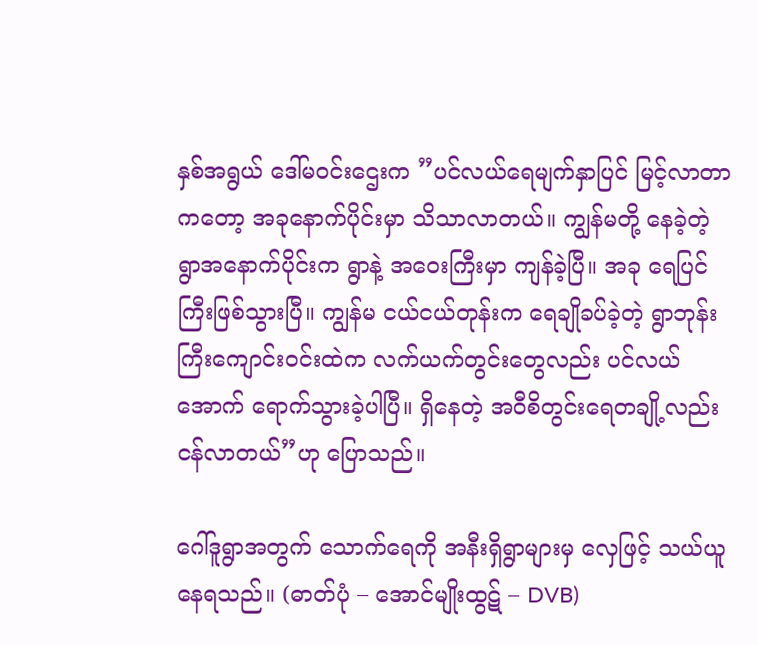နှစ်အရွယ် ဒေါ်မဝင်းဌေးက ”ပင်လယ်ရေမျက်နှာပြင် မြင့်လာတာကတော့ အခုနောက်ပိုင်းမှာ သိသာလာတယ်။ ကျွန်မတို့ နေခဲ့တဲ့ ရွာအနောက်ပိုင်းက ရွာနဲ့ အဝေးကြီးမှာ ကျန်ခဲ့ပြီ။ အခု ရေပြင်ကြီးဖြစ်သွားပြီ။ ကျွန်မ ငယ်ငယ်တုန်းက ရေချိုခပ်ခဲ့တဲ့ ရွာဘုန်းကြီးကျောင်းဝင်းထဲက လက်ယက်တွင်းတွေလည်း ပင်လယ်အောက် ရောက်သွားခဲ့ပါပြီ။ ရှိနေတဲ့ အဝီစိတွင်းရေတချို့လည်း ငန်လာတယ်”ဟု ပြောသည်။

ဂေါ်ဒူရွာအတွက် သောက်ရေကို အနီးရှိရွာများမှ လှေဖြင့် သယ်ယူနေရသည်။ (ဓာတ်ပုံ – အောင်မျိုးထွဋ် – DVB)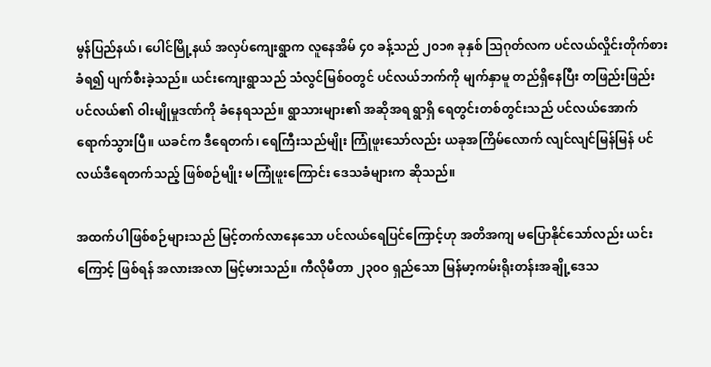မွန်ပြည်နယ်၊ ပေါင်မြို့နယ် အလှပ်ကျေးရွာက လူနေအိမ် ၄၀ ခန့်သည် ၂၀၁၈ ခုနှစ် သြဂုတ်လက ပင်လယ်လှိုင်းတိုက်စားခံရ၍ ပျက်စီးခဲ့သည်။ ယင်းကျေးရွာသည် သံလွင်မြစ်ဝတွင် ပင်လယ်ဘက်ကို မျက်နှာမူ တည်ရှိနေပြီး တဖြည်းဖြည်း ပင်လယ်၏ ဝါးမျိုမှုဒဏ်ကို ခံနေရသည်။ ရွာသားများ၏ အဆိုအရ ရွာရှိ ရေတွင်းတစ်တွင်းသည် ပင်လယ်အောက် ရောက်သွားပြီ။ ယခင်က ဒီရေတက်၊ ရေကြီးသည်မျိုး ကြုံဖူးသော်လည်း ယခုအကြိမ်လောက် လျင်လျင်မြန်မြန် ပင်လယ်ဒီရေတက်သည့် ဖြစ်စဉ်မျိုး မကြုံဖူးကြောင်း ဒေသခံများက ဆိုသည်။

အထက်ပါဖြစ်စဉ်များသည် မြင့်တက်လာနေသော ပင်လယ်ရေပြင်ကြောင့်ဟု အတိအကျ မပြောနိုင်သော်လည်း ယင်းကြောင့် ဖြစ်ရန် အလားအလာ မြင့်မားသည်။ ကီလိုမီတာ ၂၃၀ဝ ရှည်သော မြန်မာ့ကမ်းရိုးတန်းအချို့ဒေသ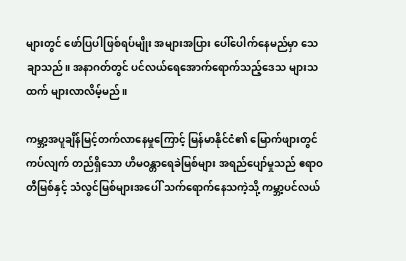များတွင် ဖော်ပြပါဖြစ်ရပ်မျိုး အများအပြား ပေါ်ပေါက်နေမည်မှာ သေချာသည်။ အနာဂတ်တွင် ပင်လယ်ရေအောက်ရောက်သည့်ဒေသ များသထက် များလာလိမ့်မည်။

ကမ္ဘာ့အပူချိန်မြင့်တက်လာနေမှုကြောင့် မြန်မာနိုင်ငံ၏ မြောက်ဖျားတွင် ကပ်လျက် တည်ရှိသော ဟိမဝန္တာရေခဲမြစ်များ အရည်ပျော်မှုသည် ဧရာဝတီမြစ်နှင့် သံလွင်မြစ်များအပေါ် သက်ရောက်နေသကဲ့သို့ ကမ္ဘာ့ပင်လယ်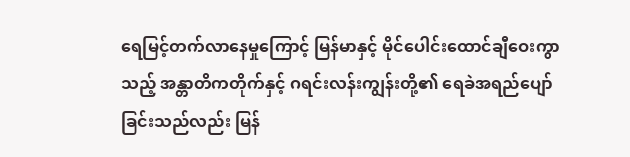ရေမြင့်တက်လာနေမှုကြောင့် မြန်မာနှင့် မိုင်ပေါင်းထောင်ချီဝေးကွာသည့် အန္တာတိကတိုက်နှင့် ဂရင်းလန်းကျွန်းတို့၏ ရေခဲအရည်ပျော်ခြင်းသည်လည်း မြန်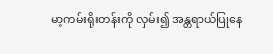မာ့ကမ်းရိုးတန်းကို လှမ်း၍ အန္တရာယ်ပြုနေ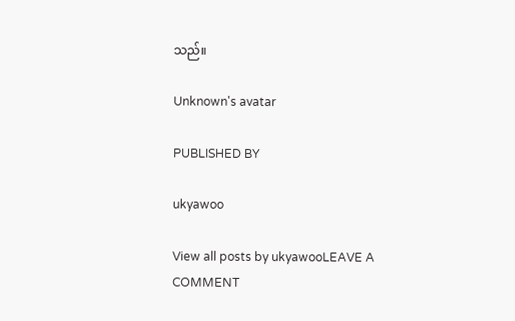သည်။

Unknown's avatar

PUBLISHED BY

ukyawoo

View all posts by ukyawooLEAVE A COMMENT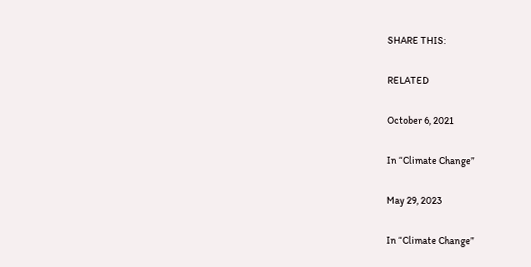SHARE THIS:

RELATED

October 6, 2021

In “Climate Change”

May 29, 2023

In “Climate Change”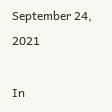September 24, 2021

In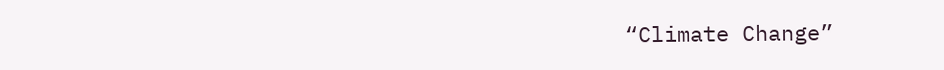“Climate Change”